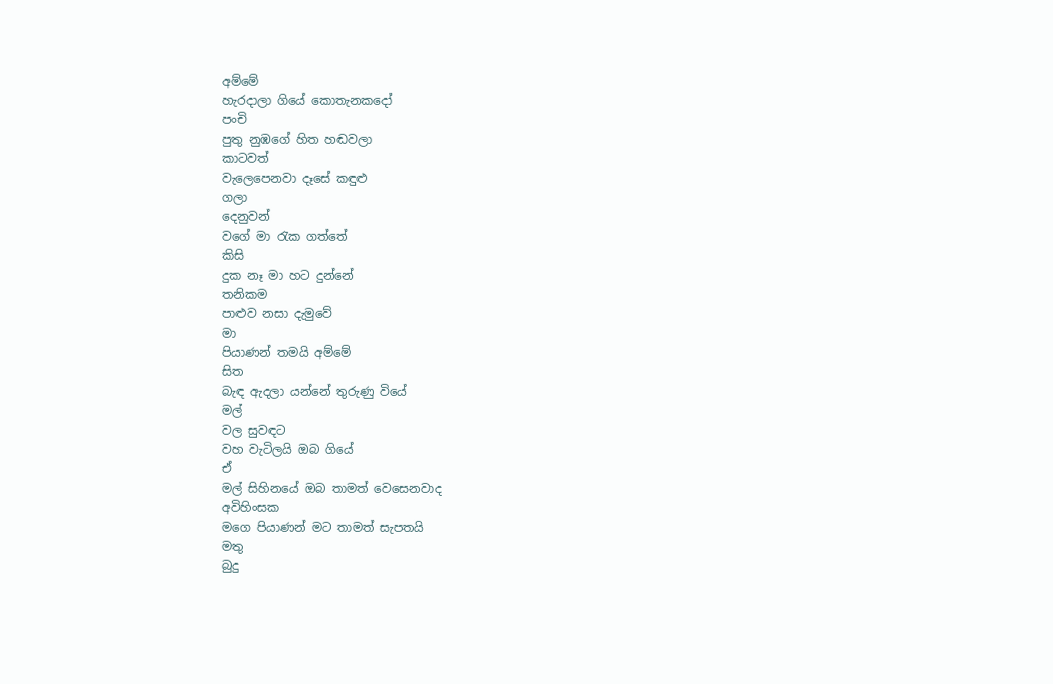අම්මේ
හැරදාලා ගියේ කොතැනකදෝ
පංචි
පුතු නුඹගේ හිත හඬවලා
කාටවත්
වැලෙපෙනවා දෑසේ කඳුළු
ගලා
දෙනුවන්
වගේ මා රැක ගත්තේ
කිසි
දුක නෑ මා හට දුන්නේ
තනිකම
පාළුව නසා දැමුවේ
මා
පියාණන් තමයි අම්මේ
සිත
බැඳ ඇදලා යන්නේ තුරුණු වියේ
මල්
වල සුවඳට
වහ වැටිලයි ඔබ ගියේ
ඒ
මල් සිහිනයේ ඔබ තාමත් වෙසෙනවාද
අවිහිංසක
මගෙ පියාණන් මට තාමත් සැපතයි
මතු
බුදු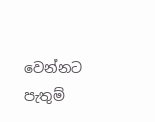වෙන්නට පැතුම්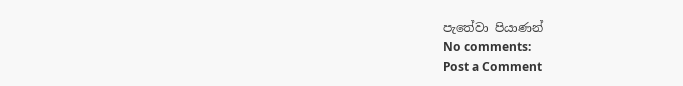පැතේවා පියාණන්
No comments:
Post a Comment